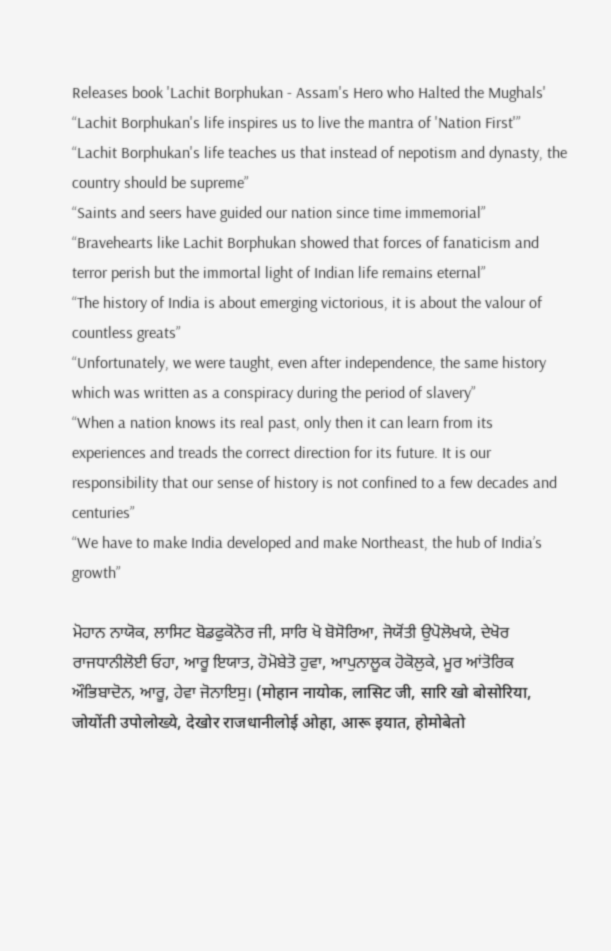Releases book 'Lachit Borphukan - Assam's Hero who Halted the Mughals'
“Lachit Borphukan's life inspires us to live the mantra of 'Nation First'”
“Lachit Borphukan's life teaches us that instead of nepotism and dynasty, the country should be supreme”
“Saints and seers have guided our nation since time immemorial”
“Bravehearts like Lachit Borphukan showed that forces of fanaticism and terror perish but the immortal light of Indian life remains eternal”
“The history of India is about emerging victorious, it is about the valour of countless greats”
“Unfortunately, we were taught, even after independence, the same history which was written as a conspiracy during the period of slavery”
“When a nation knows its real past, only then it can learn from its experiences and treads the correct direction for its future. It is our responsibility that our sense of history is not confined to a few decades and centuries”
“We have to make India developed and make Northeast, the hub of India’s growth”

ਮੋਹਾਨ ਨਾਯੋਕ, ਲਾਸਿਟ ਬੋਡਫੁਕੋਨੋਰ ਜੀ, ਸਾਰਿ ਖੋ ਬੋਸੋਰਿਆ, ਜੋਯੋਂਤੀ ਉਪੋਲੋਖਯੇ, ਦੇਖੋਰ ਰਾਜਧਾਨੀਲੋਈ ਓਹਾ, ਆਰੂ ਇਯਾਤ, ਹੋਮੋਬੇਤੋ ਹੁਵਾ, ਆਪੁਨਾਲੂਕ ਹੋਕੋਲੁਕੇ, ਮੂਰ ਆਂਤੋਰਿਕ ਔਭਿਬਾਦੋਨ, ਆਰੂ, ਹੇਵਾ ਜੋਨਾਇਸੁ। (मोहान नायोक, लासिट जी, सारि खो बोसोरिया, जोयोंती उपोलोख्ये, देखोर राजधानीलोई ओहा, आरू इयात, होमोबेतो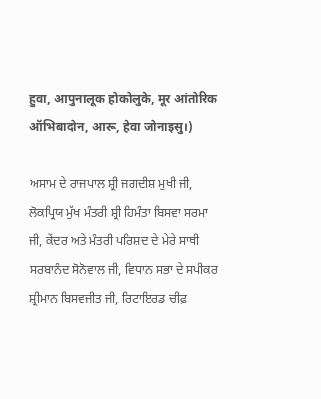हुवा, आपुनालूक होकोलुके, मूर आंतोरिक ऑभिबादोन, आरू, हेवा जोनाइसु।)

ਅਸਾਮ ਦੇ ਰਾਜਪਾਲ ਸ਼੍ਰੀ ਜਗਦੀਸ਼ ਮੁਖੀ ਜੀ, ਲੋਕਪ੍ਰਿਯ ਮੁੱਖ ਮੰਤਰੀ ਸ਼੍ਰੀ ਹਿਮੰਤਾ ਬਿਸਵਾ ਸਰਮਾ ਜੀ, ਕੇਂਦਰ ਅਤੇ ਮੰਤਰੀ ਪਰਿਸ਼ਦ ਦੇ ਮੇਰੇ ਸਾਥੀ ਸਰਬਾਨੰਦ ਸੋਨੋਵਾਲ ਜੀ, ਵਿਧਾਨ ਸਭਾ ਦੇ ਸਪੀਕਰ ਸ਼੍ਰੀਮਾਨ ਬਿਸਵਜੀਤ ਜੀ, ਰਿਟਾਇਰਡ ਚੀਫ਼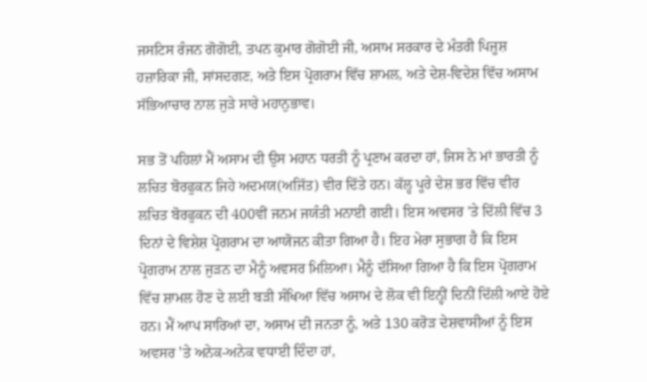ਜਸਟਿਸ ਰੰਜਨ ਗੋਗੋਈ, ਤਪਨ ਕੁਮਾਰ ਗੋਗੋਈ ਜੀ, ਅਸਾਮ ਸਰਕਾਰ ਦੇ ਮੰਤਰੀ ਪਿਜੂਸ਼ ਹਜ਼ਾਰਿਕਾ ਜੀ, ਸਾਂਸਦਗਣ, ਅਤੇ ਇਸ ਪ੍ਰੋਗਰਾਮ ਵਿੱਚ ਸ਼ਾਮਲ, ਅਤੇ ਦੇਸ਼-ਵਿਦੇਸ਼ ਵਿੱਚ ਅਸਾਮ ਸੱਭਿਆਚਾਰ ਨਾਲ ਜੁੜੇ ਸਾਰੇ ਮਹਾਨੁਭਾਵ।

ਸਭ ਤੋਂ ਪਹਿਲਾਂ ਮੈਂ ਅਸਾਮ ਦੀ ਉਸ ਮਹਾਨ ਧਰਤੀ ਨੂੰ ਪ੍ਰਣਾਮ ਕਰਦਾ ਹਾਂ, ਜਿਸ ਨੇ ਮਾਂ ਭਾਰਤੀ ਨੂੰ ਲਚਿਤ ਬੋਰਫੁਕਨ ਜਿਹੇ ਅਦਮਯ(ਅਜਿੱਤ) ਵੀਰ ਦਿੱਤੇ ਹਨ। ਕੱਲ੍ਹ ਪੂਰੇ ਦੇਸ਼ ਭਰ ਵਿੱਚ ਵੀਰ ਲਚਿਤ ਬੋਰਫੁਕਨ ਦੀ 400ਵੀਂ ਜਨਮ ਜਯੰਤੀ ਮਨਾਈ ਗਈ। ਇਸ ਅਵਸਰ ’ਤੇ ਦਿੱਲੀ ਵਿੱਚ 3 ਦਿਨਾਂ ਦੇ ਵਿਸ਼ੇਸ਼ ਪ੍ਰੋਗਰਾਮ ਦਾ ਆਯੋਜਨ ਕੀਤਾ ਗਿਆ ਹੈ। ਇਹ ਮੇਰਾ ਸੁਭਾਗ ਹੈ ਕਿ ਇਸ ਪ੍ਰੋਗਰਾਮ ਨਾਲ ਜੁੜਨ ਦਾ ਮੈਨੂੰ ਅਵਸਰ ਮਿਲਿਆ। ਮੈਨੂੰ ਦੱਸਿਆ ਗਿਆ ਹੈ ਕਿ ਇਸ ਪ੍ਰੋਗਰਾਮ ਵਿੱਚ ਸ਼ਾਮਲ ਹੋਣ ਦੇ ਲਈ ਬੜੀ ਸੰਖਿਆ ਵਿੱਚ ਅਸਾਮ ਦੇ ਲੋਕ ਵੀ ਇਨ੍ਹੀਂ ਦਿਨੀਂ ਦਿੱਲੀ ਆਏ ਹੋਏ ਹਨ। ਮੈਂ ਆਪ ਸਾਰਿਆਂ ਦਾ, ਅਸਾਮ ਦੀ ਜਨਤਾ ਨੂੰ, ਅਤੇ 130 ਕਰੋੜ ਦੇਸ਼ਵਾਸੀਆਂ ਨੂੰ ਇਸ ਅਵਸਰ 'ਤੇ ਅਨੇਕ-ਅਨੇਕ ਵਧਾਈ ਦਿੰਦਾ ਹਾਂ,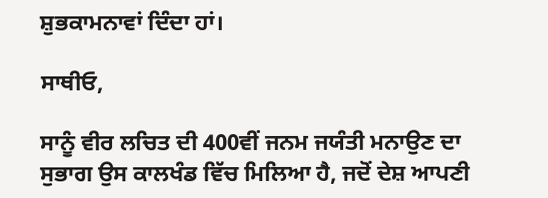ਸ਼ੁਭਕਾਮਨਾਵਾਂ ਦਿੰਦਾ ਹਾਂ।

ਸਾਥੀਓ,

ਸਾਨੂੰ ਵੀਰ ਲਚਿਤ ਦੀ 400ਵੀਂ ਜਨਮ ਜਯੰਤੀ ਮਨਾਉਣ ਦਾ ਸੁਭਾਗ ਉਸ ਕਾਲਖੰਡ ਵਿੱਚ ਮਿਲਿਆ ਹੈ, ਜਦੋਂ ਦੇਸ਼ ਆਪਣੀ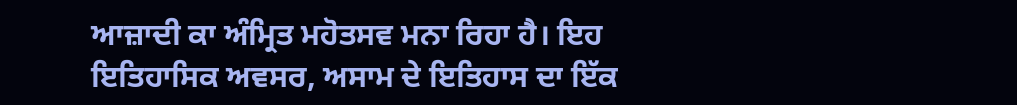ਆਜ਼ਾਦੀ ਕਾ ਅੰਮ੍ਰਿਤ ਮਹੋਤਸਵ ਮਨਾ ਰਿਹਾ ਹੈ। ਇਹ ਇਤਿਹਾਸਿਕ ਅਵਸਰ, ਅਸਾਮ ਦੇ ਇਤਿਹਾਸ ਦਾ ਇੱਕ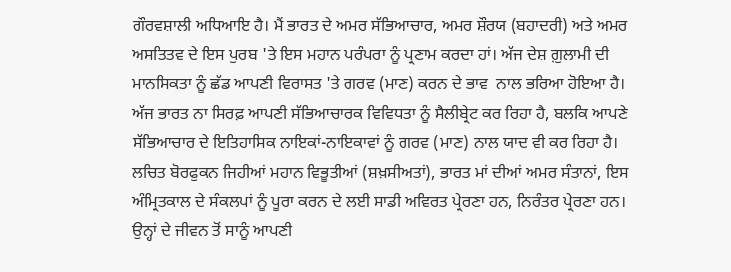ਗੌਰਵਸ਼ਾਲੀ ਅਧਿਆਇ ਹੈ। ਮੈਂ ਭਾਰਤ ਦੇ ਅਮਰ ਸੱਭਿਆਚਾਰ, ਅਮਰ ਸ਼ੌਰਯ (ਬਹਾਦਰੀ) ਅਤੇ ਅਮਰ ਅਸਤਿਤਵ ਦੇ ਇਸ ਪੁਰਬ 'ਤੇ ਇਸ ਮਹਾਨ ਪਰੰਪਰਾ ਨੂੰ ਪ੍ਰਣਾਮ ਕਰਦਾ ਹਾਂ। ਅੱਜ ਦੇਸ਼ ਗ਼ੁਲਾਮੀ ਦੀ ਮਾਨਸਿਕਤਾ ਨੂੰ ਛੱਡ ਆਪਣੀ ਵਿਰਾਸਤ 'ਤੇ ਗਰਵ (ਮਾਣ) ਕਰਨ ਦੇ ਭਾਵ  ਨਾਲ ਭਰਿਆ ਹੋਇਆ ਹੈ। ਅੱਜ ਭਾਰਤ ਨਾ ਸਿਰਫ਼ ਆਪਣੀ ਸੱਭਿਆਚਾਰਕ ਵਿਵਿਧਤਾ ਨੂੰ ਸੈਲੀਬ੍ਰੇਟ ਕਰ ਰਿਹਾ ਹੈ, ਬਲਕਿ ਆਪਣੇ ਸੱਭਿਆਚਾਰ ਦੇ ਇਤਿਹਾਸਿਕ ਨਾਇਕਾਂ-ਨਾਇਕਾਵਾਂ ਨੂੰ ਗਰਵ (ਮਾਣ) ਨਾਲ ਯਾਦ ਵੀ ਕਰ ਰਿਹਾ ਹੈ। ਲਚਿਤ ਬੋਰਫੁਕਨ ਜਿਹੀਆਂ ਮਹਾਨ ਵਿਭੂਤੀਆਂ (ਸ਼ਖ਼ਸੀਅਤਾਂ), ਭਾਰਤ ਮਾਂ ਦੀਆਂ ਅਮਰ ਸੰਤਾਨਾਂ, ਇਸ ਅੰਮ੍ਰਿਤਕਾਲ ਦੇ ਸੰਕਲਪਾਂ ਨੂੰ ਪੂਰਾ ਕਰਨ ਦੇ ਲਈ ਸਾਡੀ ਅਵਿਰਤ ਪ੍ਰੇਰਣਾ ਹਨ, ਨਿਰੰਤਰ ਪ੍ਰੇਰਣਾ ਹਨ। ਉਨ੍ਹਾਂ ਦੇ ਜੀਵਨ ਤੋਂ ਸਾਨੂੰ ਆਪਣੀ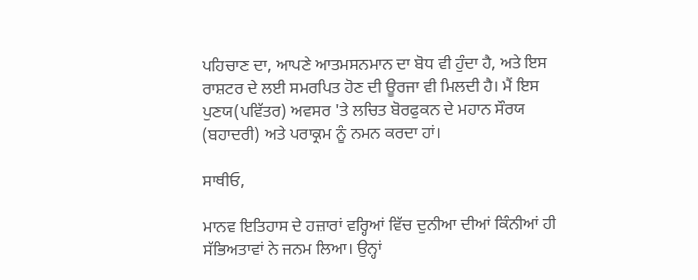ਪਹਿਚਾਣ ਦਾ, ਆਪਣੇ ਆਤਮਸਨਮਾਨ ਦਾ ਬੋਧ ਵੀ ਹੁੰਦਾ ਹੈ, ਅਤੇ ਇਸ ਰਾਸ਼ਟਰ ਦੇ ਲਈ ਸਮਰਪਿਤ ਹੋਣ ਦੀ ਊਰਜਾ ਵੀ ਮਿਲਦੀ ਹੈ। ਮੈਂ ਇਸ ਪੁਣਯ(ਪਵਿੱਤਰ) ਅਵਸਰ 'ਤੇ ਲਚਿਤ ਬੋਰਫੁਕਨ ਦੇ ਮਹਾਨ ਸੌਰਯ (ਬਹਾਦਰੀ) ਅਤੇ ਪਰਾਕ੍ਰਮ ਨੂੰ ਨਮਨ ਕਰਦਾ ਹਾਂ।

ਸਾਥੀਓ,

ਮਾਨਵ ਇਤਿਹਾਸ ਦੇ ਹਜ਼ਾਰਾਂ ਵਰ੍ਹਿਆਂ ਵਿੱਚ ਦੁਨੀਆ ਦੀਆਂ ਕਿੰਨੀਆਂ ਹੀ ਸੱਭਿਅਤਾਵਾਂ ਨੇ ਜਨਮ ਲਿਆ। ਉਨ੍ਹਾਂ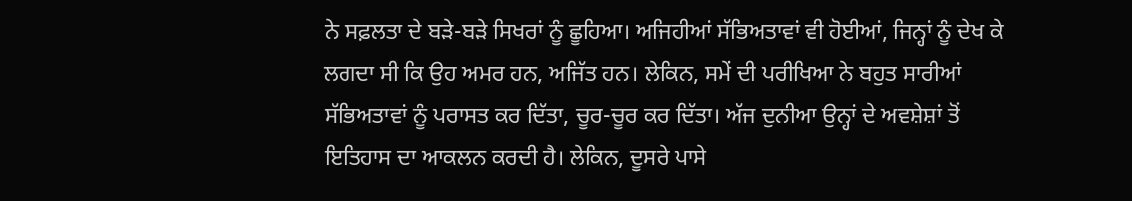ਨੇ ਸਫ਼ਲਤਾ ਦੇ ਬੜੇ-ਬੜੇ ਸਿਖਰਾਂ ਨੂੰ ਛੂਹਿਆ। ਅਜਿਹੀਆਂ ਸੱਭਿਅਤਾਵਾਂ ਵੀ ਹੋਈਆਂ, ਜਿਨ੍ਹਾਂ ਨੂੰ ਦੇਖ ਕੇ ਲਗਦਾ ਸੀ ਕਿ ਉਹ ਅਮਰ ਹਨ, ਅਜਿੱਤ ਹਨ। ਲੇਕਿਨ, ਸਮੇਂ ਦੀ ਪਰੀਖਿਆ ਨੇ ਬਹੁਤ ਸਾਰੀਆਂ ਸੱਭਿਅਤਾਵਾਂ ਨੂੰ ਪਰਾਸਤ ਕਰ ਦਿੱਤਾ, ਚੂਰ-ਚੂਰ ਕਰ ਦਿੱਤਾ। ਅੱਜ ਦੁਨੀਆ ਉਨ੍ਹਾਂ ਦੇ ਅਵਸ਼ੇਸ਼ਾਂ ਤੋਂ ਇਤਿਹਾਸ ਦਾ ਆਕਲਨ ਕਰਦੀ ਹੈ। ਲੇਕਿਨ, ਦੂਸਰੇ ਪਾਸੇ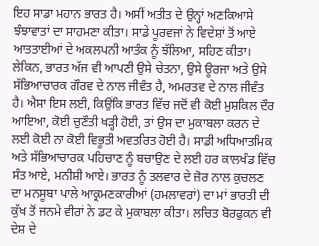ਇਹ ਸਾਡਾ ਮਹਾਨ ਭਾਰਤ ਹੈ। ਅਸੀਂ ਅਤੀਤ ਦੇ ਉਨ੍ਹਾਂ ਅਣਕਿਆਸੇ ਝੰਝਾਵਾਤਾਂ ਦਾ ਸਾਹਮਣਾ ਕੀਤਾ। ਸਾਡੇ ਪੂਰਵਜਾਂ ਨੇ ਵਿਦੇਸ਼ਾਂ ਤੋਂ ਆਏ ਆਤਤਾਈਆਂ ਦੇ ਅਕਲਪਨੀ ਆਤੰਕ ਨੂੰ ਝੱਲਿਆ, ਸਹਿਣ ਕੀਤਾ। ਲੇਕਿਨ, ਭਾਰਤ ਅੱਜ ਵੀ ਆਪਣੀ ਉਸੇ ਚੇਤਨਾ, ਉਸੇ ਊਰਜਾ ਅਤੇ ਉਸੇ ਸੱਭਿਆਚਾਰਕ ਗੌਰਵ ਦੇ ਨਾਲ ਜੀਵੰਤ ਹੈ, ਅਮਰਤਵ ਦੇ ਨਾਲ ਜੀਵੰਤ ਹੈ। ਐਸਾ ਇਸ ਲਈ, ਕਿਉਂਕਿ ਭਾਰਤ ਵਿੱਚ ਜਦੋਂ ਵੀ ਕੋਈ ਮੁਸ਼ਕਿਲ ਦੌਰ ਆਇਆ, ਕੋਈ ਚੁਣੌਤੀ ਖੜ੍ਹੀ ਹੋਈ, ਤਾਂ ਉਸ ਦਾ ਮੁਕਾਬਲਾ ਕਰਨ ਦੇ ਲਈ ਕੋਈ ਨਾ ਕੋਈ ਵਿਭੂਤੀ ਅਵਤਰਿਤ ਹੋਈ ਹੈ। ਸਾਡੀ ਅਧਿਆਤਮਿਕ ਅਤੇ ਸੱਭਿਆਚਾਰਕ ਪਹਿਚਾਣ ਨੂੰ ਬਚਾਉਣ ਦੇ ਲਈ ਹਰ ਕਾਲਖੰਡ ਵਿੱਚ ਸੰਤ ਆਏ, ਮਨੀਸ਼ੀ ਆਏ। ਭਾਰਤ ਨੂੰ ਤਲਵਾਰ ਦੇ ਜ਼ੋਰ ਨਾਲ ਕੁਚਲਣ ਦਾ ਮਨਸੂਬਾ ਪਾਲੇ ਆਕ੍ਰਮਣਕਾਰੀਆਂ (ਹਮਲਾਵਰਾਂ) ਦਾ ਮਾਂ ਭਾਰਤੀ ਦੀ ਕੁੱਖ ਤੋਂ ਜਨਮੇ ਵੀਰਾਂ ਨੇ ਡਟ ਕੇ ਮੁਕਾਬਲਾ ਕੀਤਾ। ਲਚਿਤ ਬੋਰਫੁਕਨ ਵੀ ਦੇਸ਼ ਦੇ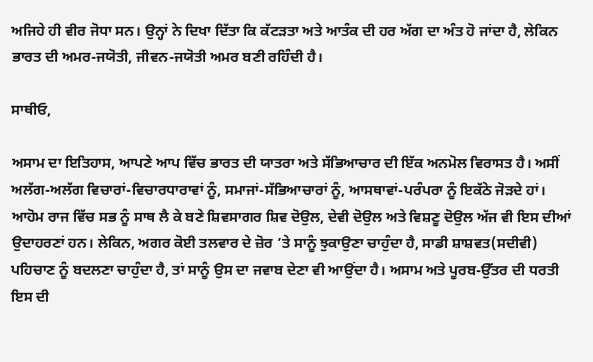ਅਜਿਹੇ ਹੀ ਵੀਰ ਜੋਧਾ ਸਨ। ਉਨ੍ਹਾਂ ਨੇ ਦਿਖਾ ਦਿੱਤਾ ਕਿ ਕੱਟੜਤਾ ਅਤੇ ਆਤੰਕ ਦੀ ਹਰ ਅੱਗ ਦਾ ਅੰਤ ਹੋ ਜਾਂਦਾ ਹੈ, ਲੇਕਿਨ ਭਾਰਤ ਦੀ ਅਮਰ-ਜਯੋਤੀ, ਜੀਵਨ-ਜਯੋਤੀ ਅਮਰ ਬਣੀ ਰਹਿੰਦੀ ਹੈ।

ਸਾਥੀਓ,

ਅਸਾਮ ਦਾ ਇਤਿਹਾਸ, ਆਪਣੇ ਆਪ ਵਿੱਚ ਭਾਰਤ ਦੀ ਯਾਤਰਾ ਅਤੇ ਸੱਭਿਆਚਾਰ ਦੀ ਇੱਕ ਅਨਮੋਲ ਵਿਰਾਸਤ ਹੈ। ਅਸੀਂ ਅਲੱਗ-ਅਲੱਗ ਵਿਚਾਰਾਂ-ਵਿਚਾਰਧਾਰਾਵਾਂ ਨੂੰ, ਸਮਾਜਾਂ-ਸੱਭਿਆਚਾਰਾਂ ਨੂੰ, ਆਸਥਾਵਾਂ-ਪਰੰਪਰਾ ਨੂੰ ਇਕੱਠੇ ਜੋੜਦੇ ਹਾਂ। ਆਹੋਮ ਰਾਜ ਵਿੱਚ ਸਭ ਨੂੰ ਸਾਥ ਲੈ ਕੇ ਬਣੇ ਸ਼ਿਵਸਾਗਰ ਸ਼ਿਵ ਦੋਉਲ, ਦੇਵੀ ਦੋਉਲ ਅਤੇ ਵਿਸ਼ਣੂ ਦੋਉਲ ਅੱਜ ਵੀ ਇਸ ਦੀਆਂ ਉਦਾਹਰਣਾਂ ਹਨ। ਲੇਕਿਨ, ਅਗਰ ਕੋਈ ਤਲਵਾਰ ਦੇ ਜ਼ੋਰ ’ਤੇ ਸਾਨੂੰ ਝੁਕਾਉਣਾ ਚਾਹੁੰਦਾ ਹੈ, ਸਾਡੀ ਸ਼ਾਸ਼ਵਤ(ਸਦੀਵੀ) ਪਹਿਚਾਣ ਨੂੰ ਬਦਲਣਾ ਚਾਹੁੰਦਾ ਹੈ, ਤਾਂ ਸਾਨੂੰ ਉਸ ਦਾ ਜਵਾਬ ਦੇਣਾ ਵੀ ਆਉਂਦਾ ਹੈ। ਅਸਾਮ ਅਤੇ ਪੂਰਬ-ਉੱਤਰ ਦੀ ਧਰਤੀ ਇਸ ਦੀ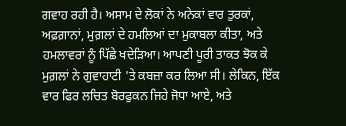ਗਵਾਹ ਰਹੀ ਹੈ। ਅਸਾਮ ਦੇ ਲੋਕਾਂ ਨੇ ਅਨੇਕਾਂ ਵਾਰ ਤੁਰਕਾਂ, ਅਫ਼ਗ਼ਾਨਾਂ, ਮੁਗ਼ਲਾਂ ਦੇ ਹਮਲਿਆਂ ਦਾ ਮੁਕਾਬਲਾ ਕੀਤਾ, ਅਤੇ ਹਮਲਾਵਰਾਂ ਨੂੰ ਪਿੱਛੇ ਖਦੇੜਿਆ। ਆਪਣੀ ਪੂਰੀ ਤਾਕਤ ਝੋਕ ਕੇ ਮੁਗ਼ਲਾਂ ਨੇ ਗੁਵਾਹਾਟੀ 'ਤੇ ਕਬਜ਼ਾ ਕਰ ਲਿਆ ਸੀ। ਲੇਕਿਨ, ਇੱਕ ਵਾਰ ਫਿਰ ਲਚਿਤ ਬੋਰਫੁਕਨ ਜਿਹੇ ਜੋਧਾ ਆਏ, ਅਤੇ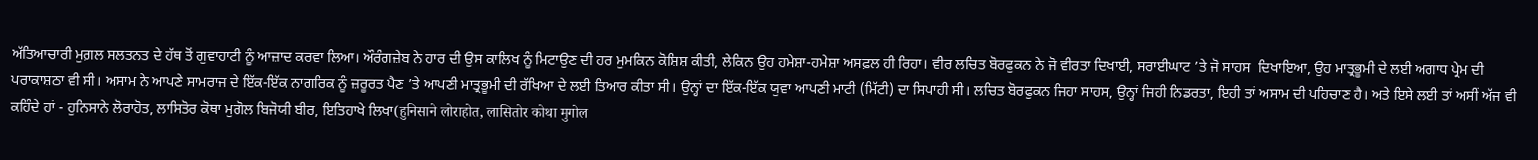ਅੱਤਿਆਚਾਰੀ ਮੁਗ਼ਲ ਸਲਤਨਤ ਦੇ ਹੱਥ ਤੋਂ ਗੁਵਾਹਾਟੀ ਨੂੰ ਆਜ਼ਾਦ ਕਰਵਾ ਲਿਆ। ਔਰੰਗਜ਼ੇਬ ਨੇ ਹਾਰ ਦੀ ਉਸ ਕਾਲਿਖ ਨੂੰ ਮਿਟਾਉਣ ਦੀ ਹਰ ਮੁਮਕਿਨ ਕੋਸ਼ਿਸ਼ ਕੀਤੀ, ਲੇਕਿਨ ਉਹ ਹਮੇਸ਼ਾ-ਹਮੇਸ਼ਾ ਅਸਫ਼ਲ ਹੀ ਰਿਹਾ। ਵੀਰ ਲਚਿਤ ਬੋਰਫੁਕਨ ਨੇ ਜੋ ਵੀਰਤਾ ਦਿਖਾਈ, ਸਰਾਈਘਾਟ ’ਤੇ ਜੋ ਸਾਹਸ  ਦਿਖਾਇਆ, ਉਹ ਮਾਤ੍ਰਭੂਮੀ ਦੇ ਲਈ ਅਗਾਧ ਪ੍ਰੇਮ ਦੀ ਪਰਾਕਾਸ਼ਠਾ ਵੀ ਸੀ। ਅਸਾਮ ਨੇ ਆਪਣੇ ਸਾਮਰਾਜ ਦੇ ਇੱਕ-ਇੱਕ ਨਾਗਰਿਕ ਨੂੰ ਜ਼ਰੂਰਤ ਪੈਣ ’ਤੇ ਆਪਣੀ ਮਾਤ੍ਰਭੂਮੀ ਦੀ ਰੱਖਿਆ ਦੇ ਲਈ ਤਿਆਰ ਕੀਤਾ ਸੀ। ਉਨ੍ਹਾਂ ਦਾ ਇੱਕ-ਇੱਕ ਯੁਵਾ ਆਪਣੀ ਮਾਟੀ (ਮਿੱਟੀ) ਦਾ ਸਿਪਾਹੀ ਸੀ। ਲਚਿਤ ਬੋਰਫੁਕਨ ਜਿਹਾ ਸਾਹਸ, ਉਨ੍ਹਾਂ ਜਿਹੀ ਨਿਡਰਤਾ, ਇਹੀ ਤਾਂ ਅਸਾਮ ਦੀ ਪਹਿਚਾਣ ਹੈ। ਅਤੇ ਇਸੇ ਲਈ ਤਾਂ ਅਸੀਂ ਅੱਜ ਵੀ ਕਹਿੰਦੇ ਹਾਂ - ਹੁਨਿਸਾਨੇ ਲੋਰਾਹੋਤ, ਲਾਸਿਤੋਰ ਕੋਥਾ ਮੁਗੋਲ ਬਿਜੋਯੀ ਬੀਰ, ਇਤਿਹਾਖੇ ਲਿਖਾ(हुनिसाने लोराहोत, लासितोर कोथा मुगोल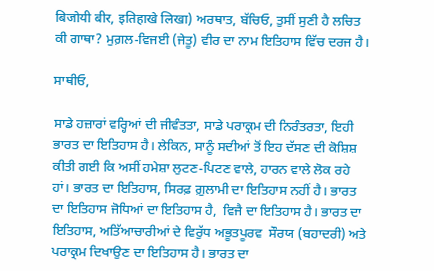बिजोयी बीर, इतिहाखे लिखा) ਅਰਥਾਤ, ਬੱਚਿਓ, ਤੁਸੀਂ ਸੁਣੀ ਹੈ ਲਚਿਤ ਕੀ ਗਾਥਾ? ਮੁਗ਼ਲ-ਵਿਜਈ (ਜੇਤੂ) ਵੀਰ ਦਾ ਨਾਮ ਇਤਿਹਾਸ ਵਿੱਚ ਦਰਜ ਹੈ।

ਸਾਥੀਓ,

ਸਾਡੇ ਹਜ਼ਾਰਾਂ ਵਰ੍ਹਿਆਂ ਦੀ ਜੀਵੰਤਤਾ, ਸਾਡੇ ਪਰਾਕ੍ਰਮ ਦੀ ਨਿਰੰਤਰਤਾ, ਇਹੀ ਭਾਰਤ ਦਾ ਇਤਿਹਾਸ ਹੈ। ਲੇਕਿਨ, ਸਾਨੂੰ ਸਦੀਆਂ ਤੋਂ ਇਹ ਦੱਸਣ ਦੀ ਕੋਸ਼ਿਸ਼ ਕੀਤੀ ਗਈ ਕਿ ਅਸੀਂ ਹਮੇਸ਼ਾ ਲੁਟਣ-ਪਿਟਣ ਵਾਲੇ, ਹਾਰਨ ਵਾਲੇ ਲੋਕ ਰਹੇ ਹਾਂ। ਭਾਰਤ ਦਾ ਇਤਿਹਾਸ, ਸਿਰਫ਼ ਗ਼ੁਲਾਮੀ ਦਾ ਇਤਿਹਾਸ ਨਹੀਂ ਹੈ। ਭਾਰਤ ਦਾ ਇਤਿਹਾਸ ਜੋਧਿਆਂ ਦਾ ਇਤਿਹਾਸ ਹੈ,  ਵਿਜੈ ਦਾ ਇਤਿਹਾਸ ਹੈ। ਭਾਰਤ ਦਾ ਇਤਿਹਾਸ, ਅਤਿੱਆਚਾਰੀਆਂ ਦੇ ਵਿਰੁੱਧ ਅਭੂਤਪੂਰਵ  ਸੌਰਯ (ਬਹਾਦਰੀ) ਅਤੇ ਪਰਾਕ੍ਰਮ ਦਿਖਾਉਣ ਦਾ ਇਤਿਹਾਸ ਹੈ। ਭਾਰਤ ਦਾ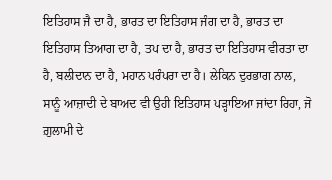ਇਤਿਹਾਸ ਜੈ ਦਾ ਹੈ, ਭਾਰਤ ਦਾ ਇਤਿਹਾਸ ਜੰਗ ਦਾ ਹੈ, ਭਾਰਤ ਦਾ ਇਤਿਹਾਸ ਤਿਆਗ ਦਾ ਹੈ, ਤਪ ਦਾ ਹੈ, ਭਾਰਤ ਦਾ ਇਤਿਹਾਸ ਵੀਰਤਾ ਦਾ ਹੈ, ਬਲੀਦਾਨ ਦਾ ਹੈ, ਮਹਾਨ ਪਰੰਪਰਾ ਦਾ ਹੈ। ਲੇਕਿਨ ਦੁਰਭਾਗ ਨਾਲ, ਸਾਨੂੰ ਆਜ਼ਾਦੀ ਦੇ ਬਾਅਦ ਵੀ ਉਹੀ ਇਤਿਹਾਸ ਪੜ੍ਹਾਇਆ ਜਾਂਦਾ ਰਿਹਾ, ਜੋ ਗ਼ੁਲਾਮੀ ਦੇ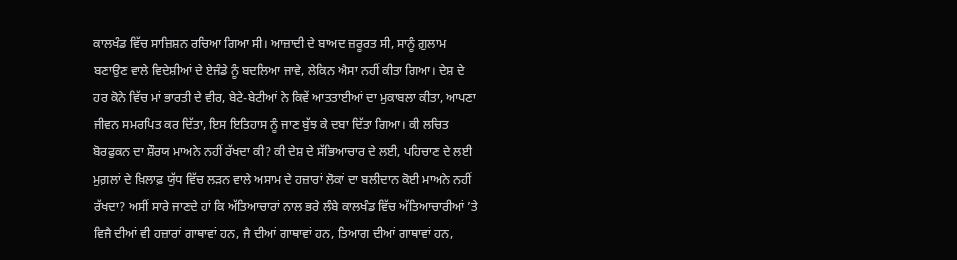ਕਾਲਖੰਡ ਵਿੱਚ ਸਾਜ਼ਿਸ਼ਨ ਰਚਿਆ ਗਿਆ ਸੀ। ਆਜ਼ਾਦੀ ਦੇ ਬਾਅਦ ਜ਼ਰੂਰਤ ਸੀ, ਸਾਨੂੰ ਗ਼ੁਲਾਮ ਬਣਾਉਣ ਵਾਲੇ ਵਿਦੇਸ਼ੀਆਂ ਦੇ ਏਜੰਡੇ ਨੂੰ ਬਦਲਿਆ ਜਾਵੇ, ਲੇਕਿਨ ਐਸਾ ਨਹੀਂ ਕੀਤਾ ਗਿਆ। ਦੇਸ਼ ਦੇ ਹਰ ਕੋਨੇ ਵਿੱਚ ਮਾਂ ਭਾਰਤੀ ਦੇ ਵੀਰ, ਬੇਟੇ-ਬੇਟੀਆਂ ਨੇ ਕਿਵੇਂ ਆਤਤਾਈਆਂ ਦਾ ਮੁਕਾਬਲਾ ਕੀਤਾ, ਆਪਣਾ ਜੀਵਨ ਸਮਰਪਿਤ ਕਰ ਦਿੱਤਾ, ਇਸ ਇਤਿਹਾਸ ਨੂੰ ਜਾਣ ਬੁੱਝ ਕੇ ਦਬਾ ਦਿੱਤਾ ਗਿਆ। ਕੀ ਲਚਿਤ ਬੋਰਫੁਕਨ ਦਾ ਸ਼ੌਰਯ ਮਾਅਨੇ ਨਹੀਂ ਰੱਖਦਾ ਕੀ? ਕੀ ਦੇਸ਼ ਦੇ ਸੱਭਿਆਚਾਰ ਦੇ ਲਈ, ਪਹਿਚਾਣ ਦੇ ਲਈ ਮੁਗ਼ਲਾਂ ਦੇ ਖ਼ਿਲਾਫ਼ ਯੁੱਧ ਵਿੱਚ ਲੜਨ ਵਾਲੇ ਅਸਾਮ ਦੇ ਹਜ਼ਾਰਾਂ ਲੋਕਾਂ ਦਾ ਬਲੀਦਾਨ ਕੋਈ ਮਾਅਨੇ ਨਹੀਂ ਰੱਖਦਾ? ਅਸੀਂ ਸਾਰੇ ਜਾਣਦੇ ਹਾਂ ਕਿ ਅੱਤਿਆਚਾਰਾਂ ਨਾਲ ਭਰੇ ਲੰਬੇ ਕਾਲਖੰਡ ਵਿੱਚ ਅੱਤਿਆਚਾਰੀਆਂ ’ਤੇ ਵਿਜੈ ਦੀਆਂ ਵੀ ਹਜ਼ਾਰਾਂ ਗਾਥਾਵਾਂ ਹਨ, ਜੈ ਦੀਆਂ ਗਾਥਾਵਾਂ ਹਨ, ਤਿਆਗ ਦੀਆਂ ਗਾਥਾਵਾਂ ਹਨ,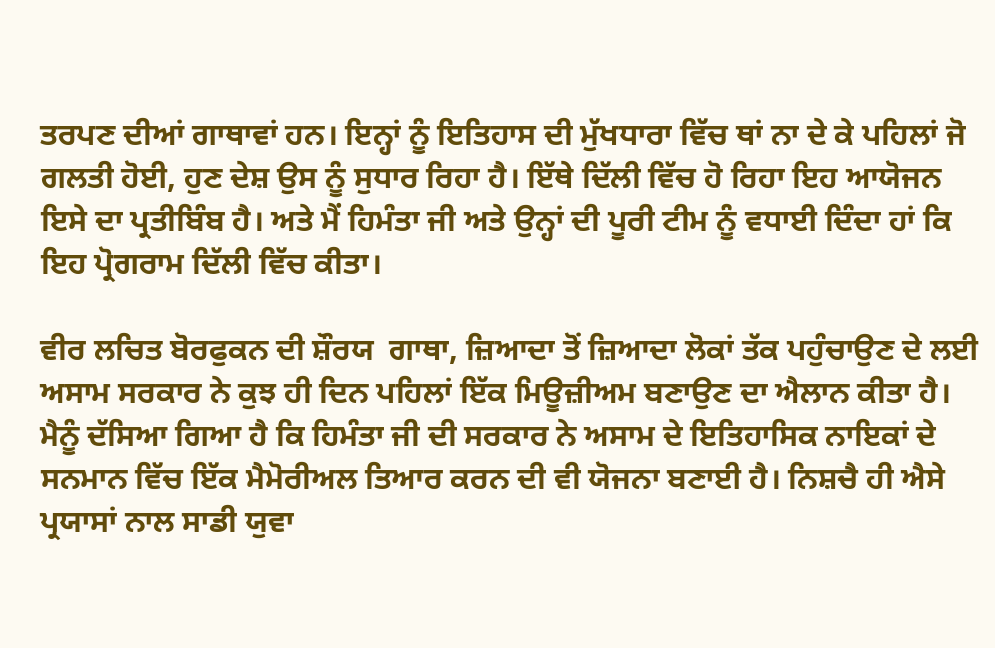ਤਰਪਣ ਦੀਆਂ ਗਾਥਾਵਾਂ ਹਨ। ਇਨ੍ਹਾਂ ਨੂੰ ਇਤਿਹਾਸ ਦੀ ਮੁੱਖਧਾਰਾ ਵਿੱਚ ਥਾਂ ਨਾ ਦੇ ਕੇ ਪਹਿਲਾਂ ਜੋ ਗਲਤੀ ਹੋਈ, ਹੁਣ ਦੇਸ਼ ਉਸ ਨੂੰ ਸੁਧਾਰ ਰਿਹਾ ਹੈ। ਇੱਥੇ ਦਿੱਲੀ ਵਿੱਚ ਹੋ ਰਿਹਾ ਇਹ ਆਯੋਜਨ ਇਸੇ ਦਾ ਪ੍ਰਤੀਬਿੰਬ ਹੈ। ਅਤੇ ਮੈਂ ਹਿਮੰਤਾ ਜੀ ਅਤੇ ਉਨ੍ਹਾਂ ਦੀ ਪੂਰੀ ਟੀਮ ਨੂੰ ਵਧਾਈ ਦਿੰਦਾ ਹਾਂ ਕਿ ਇਹ ਪ੍ਰੋਗਰਾਮ ਦਿੱਲੀ ਵਿੱਚ ਕੀਤਾ।

ਵੀਰ ਲਚਿਤ ਬੋਰਫੁਕਨ ਦੀ ਸ਼ੌਰਯ  ਗਾਥਾ, ਜ਼ਿਆਦਾ ਤੋਂ ਜ਼ਿਆਦਾ ਲੋਕਾਂ ਤੱਕ ਪਹੁੰਚਾਉਣ ਦੇ ਲਈ ਅਸਾਮ ਸਰਕਾਰ ਨੇ ਕੁਝ ਹੀ ਦਿਨ ਪਹਿਲਾਂ ਇੱਕ ਮਿਊਜ਼ੀਅਮ ਬਣਾਉਣ ਦਾ ਐਲਾਨ ਕੀਤਾ ਹੈ। ਮੈਨੂੰ ਦੱਸਿਆ ਗਿਆ ਹੈ ਕਿ ਹਿਮੰਤਾ ਜੀ ਦੀ ਸਰਕਾਰ ਨੇ ਅਸਾਮ ਦੇ ਇਤਿਹਾਸਿਕ ਨਾਇਕਾਂ ਦੇ ਸਨਮਾਨ ਵਿੱਚ ਇੱਕ ਮੈਮੋਰੀਅਲ ਤਿਆਰ ਕਰਨ ਦੀ ਵੀ ਯੋਜਨਾ ਬਣਾਈ ਹੈ। ਨਿਸ਼ਚੈ ਹੀ ਐਸੇ ਪ੍ਰਯਾਸਾਂ ਨਾਲ ਸਾਡੀ ਯੁਵਾ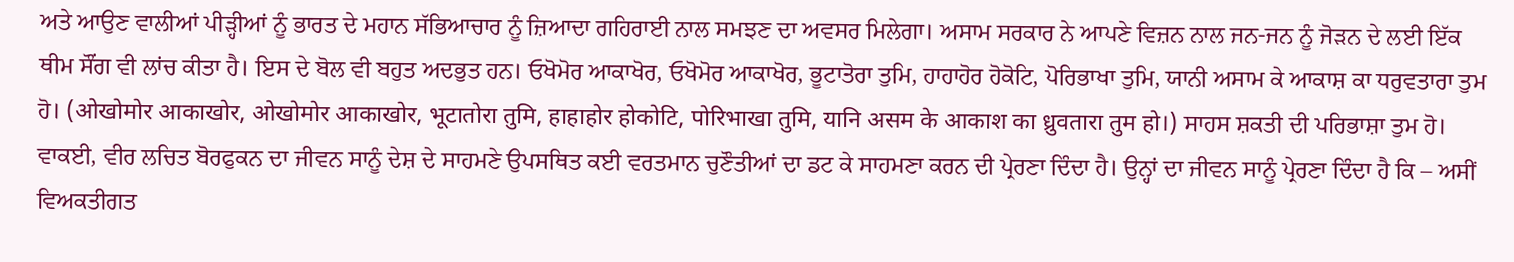ਅਤੇ ਆਉਣ ਵਾਲੀਆਂ ਪੀੜ੍ਹੀਆਂ ਨੂੰ ਭਾਰਤ ਦੇ ਮਹਾਨ ਸੱਭਿਆਚਾਰ ਨੂੰ ਜ਼ਿਆਦਾ ਗਹਿਰਾਈ ਨਾਲ ਸਮਝਣ ਦਾ ਅਵਸਰ ਮਿਲੇਗਾ। ਅਸਾਮ ਸਰਕਾਰ ਨੇ ਆਪਣੇ ਵਿਜ਼ਨ ਨਾਲ ਜਨ-ਜਨ ਨੂੰ ਜੋੜਨ ਦੇ ਲਈ ਇੱਕ ਥੀਮ ਸੌਂਗ ਵੀ ਲਾਂਚ ਕੀਤਾ ਹੈ। ਇਸ ਦੇ ਬੋਲ ਵੀ ਬਹੁਤ ਅਦਭੁਤ ਹਨ। ਓਖੋਮੋਰ ਆਕਾਖੋਰ, ਓਖੋਮੋਰ ਆਕਾਖੋਰ, ਭੂਟਾਤੋਰਾ ਤੁਮਿ, ਹਾਹਾਹੋਰ ਹੋਕੋਟਿ, ਪੋਰਿਭਾਖਾ ਤੁਮਿ, ਯਾਨੀ ਅਸਾਮ ਕੇ ਆਕਾਸ਼ ਕਾ ਧਰੁਵਤਾਰਾ ਤੁਮ ਹੋ। (ओखोमोर आकाखोर, ओखोमोर आकाखोर, भूटातोरा तुमि, हाहाहोर होकोटि, पोरिभाखा तुमि, यानि असम के आकाश का ध्रुवतारा तुम हो।) ਸਾਹਸ ਸ਼ਕਤੀ ਦੀ ਪਰਿਭਾਸ਼ਾ ਤੁਮ ਹੋ। ਵਾਕਈ, ਵੀਰ ਲਚਿਤ ਬੋਰਫੁਕਨ ਦਾ ਜੀਵਨ ਸਾਨੂੰ ਦੇਸ਼ ਦੇ ਸਾਹਮਣੇ ਉਪਸਥਿਤ ਕਈ ਵਰਤਮਾਨ ਚੁਣੌਤੀਆਂ ਦਾ ਡਟ ਕੇ ਸਾਹਮਣਾ ਕਰਨ ਦੀ ਪ੍ਰੇਰਣਾ ਦਿੰਦਾ ਹੈ। ਉਨ੍ਹਾਂ ਦਾ ਜੀਵਨ ਸਾਨੂੰ ਪ੍ਰੇਰਣਾ ਦਿੰਦਾ ਹੈ ਕਿ – ਅਸੀਂ ਵਿਅਕਤੀਗਤ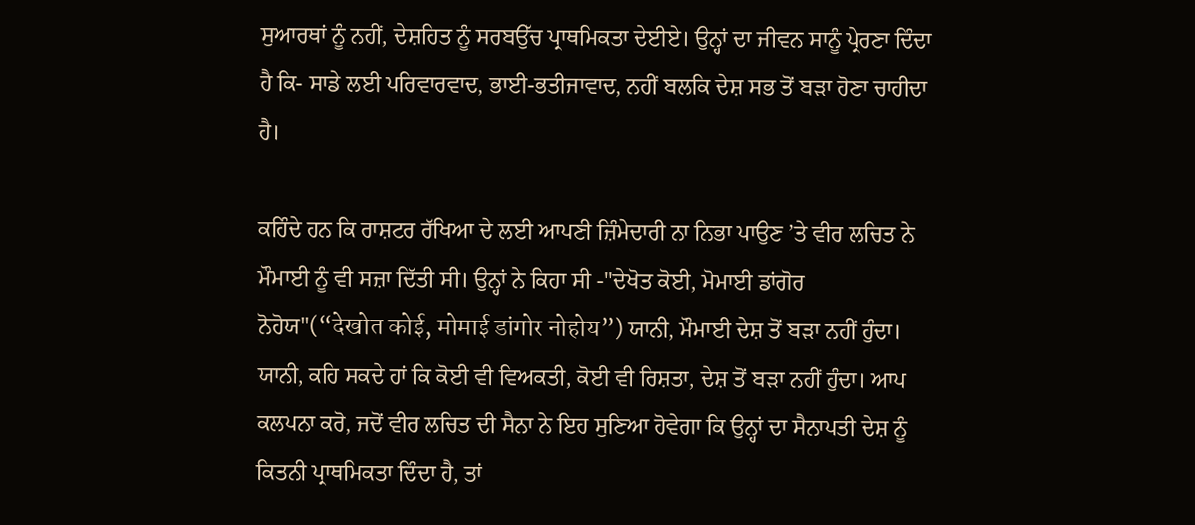ਸੁਆਰਥਾਂ ਨੂੰ ਨਹੀਂ, ਦੇਸ਼ਹਿਤ ਨੂੰ ਸਰਬਉੱਚ ਪ੍ਰਾਥਮਿਕਤਾ ਦੇਈਏ। ਉਨ੍ਹਾਂ ਦਾ ਜੀਵਨ ਸਾਨੂੰ ਪ੍ਰੇਰਣਾ ਦਿੰਦਾ ਹੈ ਕਿ- ਸਾਡੇ ਲਈ ਪਰਿਵਾਰਵਾਦ, ਭਾਈ-ਭਤੀਜਾਵਾਦ, ਨਹੀਂ ਬਲਕਿ ਦੇਸ਼ ਸਭ ਤੋਂ ਬੜਾ ਹੋਣਾ ਚਾਹੀਦਾ ਹੈ।

ਕਹਿੰਦੇ ਹਨ ਕਿ ਰਾਸ਼ਟਰ ਰੱਖਿਆ ਦੇ ਲਈ ਆਪਣੀ ਜ਼ਿੰਮੇਦਾਰੀ ਨਾ ਨਿਭਾ ਪਾਉਣ ’ਤੇ ਵੀਰ ਲਚਿਤ ਨੇ ਮੌਮਾਈ ਨੂੰ ਵੀ ਸਜ਼ਾ ਦਿੱਤੀ ਸੀ। ਉਨ੍ਹਾਂ ਨੇ ਕਿਹਾ ਸੀ -"ਦੇਖੋਤ ਕੋਈ, ਮੋਮਾਈ ਡਾਂਗੋਰ ਨੋਹੋਯ"(“देखोत कोई, मोमाई डांगोर नोहोय”) ਯਾਨੀ, ਮੌਮਾਈ ਦੇਸ਼ ਤੋਂ ਬੜਾ ਨਹੀਂ ਹੁੰਦਾ। ਯਾਨੀ, ਕਹਿ ਸਕਦੇ ਹਾਂ ਕਿ ਕੋਈ ਵੀ ਵਿਅਕਤੀ, ਕੋਈ ਵੀ ਰਿਸ਼ਤਾ, ਦੇਸ਼ ਤੋਂ ਬੜਾ ਨਹੀਂ ਹੁੰਦਾ। ਆਪ ਕਲਪਨਾ ਕਰੋ, ਜਦੋਂ ਵੀਰ ਲਚਿਤ ਦੀ ਸੈਨਾ ਨੇ ਇਹ ਸੁਣਿਆ ਹੋਵੇਗਾ ਕਿ ਉਨ੍ਹਾਂ ਦਾ ਸੈਨਾਪਤੀ ਦੇਸ਼ ਨੂੰ ਕਿਤਨੀ ਪ੍ਰਾਥਮਿਕਤਾ ਦਿੰਦਾ ਹੈ, ਤਾਂ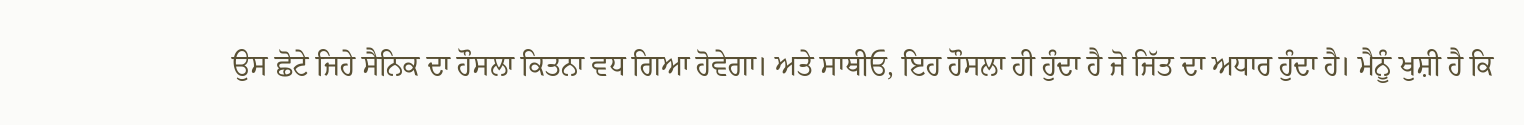ਉਸ ਛੋਟੇ ਜਿਹੇ ਸੈਨਿਕ ਦਾ ਹੌਸਲਾ ਕਿਤਨਾ ਵਧ ਗਿਆ ਹੋਵੇਗਾ। ਅਤੇ ਸਾਥੀਓ, ਇਹ ਹੌਸਲਾ ਹੀ ਹੁੰਦਾ ਹੈ ਜੋ ਜਿੱਤ ਦਾ ਅਧਾਰ ਹੁੰਦਾ ਹੈ। ਮੈਨੂੰ ਖੁਸ਼ੀ ਹੈ ਕਿ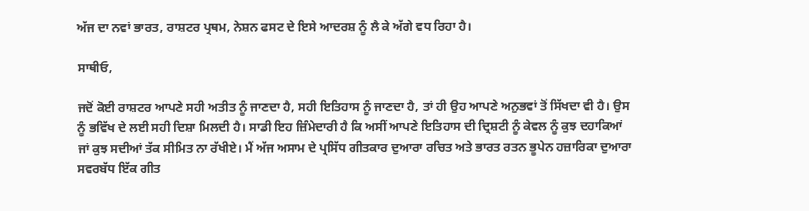ਅੱਜ ਦਾ ਨਵਾਂ ਭਾਰਤ, ਰਾਸ਼ਟਰ ਪ੍ਰਥਮ, ਨੇਸ਼ਨ ਫਸਟ ਦੇ ਇਸੇ ਆਦਰਸ਼ ਨੂੰ ਲੈ ਕੇ ਅੱਗੇ ਵਧ ਰਿਹਾ ਹੈ।

ਸਾਥੀਓ,

ਜਦੋਂ ਕੋਈ ਰਾਸ਼ਟਰ ਆਪਣੇ ਸਹੀ ਅਤੀਤ ਨੂੰ ਜਾਣਦਾ ਹੈ, ਸਹੀ ਇਤਿਹਾਸ ਨੂੰ ਜਾਣਦਾ ਹੈ, ਤਾਂ ਹੀ ਉਹ ਆਪਣੇ ਅਨੁਭਵਾਂ ਤੋਂ ਸਿੱਖਦਾ ਵੀ ਹੈ। ਉਸ ਨੂੰ ਭਵਿੱਖ ਦੇ ਲਈ ਸਹੀ ਦਿਸ਼ਾ ਮਿਲਦੀ ਹੈ। ਸਾਡੀ ਇਹ ਜ਼ਿੰਮੇਦਾਰੀ ਹੈ ਕਿ ਅਸੀਂ ਆਪਣੇ ਇਤਿਹਾਸ ਦੀ ਦ੍ਰਿਸ਼ਟੀ ਨੂੰ ਕੇਵਲ ਨੂੰ ਕੁਝ ਦਹਾਕਿਆਂ ਜਾਂ ਕੁਝ ਸਦੀਆਂ ਤੱਕ ਸੀਮਿਤ ਨਾ ਰੱਖੀਏ। ਮੈਂ ਅੱਜ ਅਸਾਮ ਦੇ ਪ੍ਰਸਿੱਧ ਗੀਤਕਾਰ ਦੁਆਰਾ ਰਚਿਤ ਅਤੇ ਭਾਰਤ ਰਤਨ ਭੂਪੇਨ ਹਜ਼ਾਰਿਕਾ ਦੁਆਰਾ ਸਵਰਬੱਧ ਇੱਕ ਗੀਤ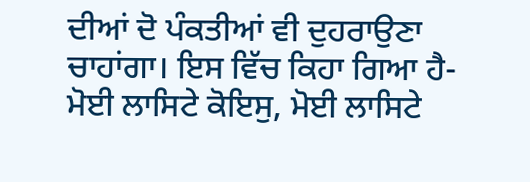ਦੀਆਂ ਦੋ ਪੰਕਤੀਆਂ ਵੀ ਦੁਹਰਾਉਣਾ ਚਾਹਾਂਗਾ। ਇਸ ਵਿੱਚ ਕਿਹਾ ਗਿਆ ਹੈ- ਮੋਈ ਲਾਸਿਟੇ ਕੋਇਸੁ, ਮੋਈ ਲਾਸਿਟੇ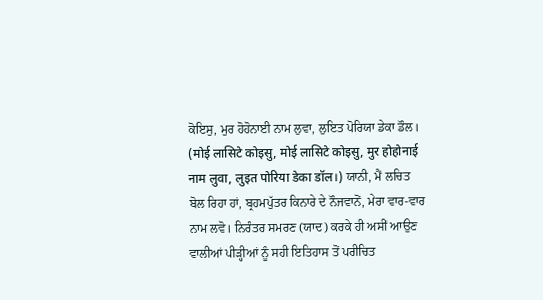ਕੋਇਸੁ, ਮੁਰ ਹੋਹੋਨਾਈ ਨਾਮ ਲੁਵਾ, ਲੁਇਤ ਪੋਰਿਯਾ ਡੇਕਾ ਡੌਲ। (मोई लासिटे कोइसु, मोई लासिटे कोइसु, मुर होहोनाई नाम लुवा, लुइत पोरिया डेका डॉल।) ਯਾਨੀ, ਮੈਂ ਲਚਿਤ ਬੋਲ ਰਿਹਾ ਹਾਂ, ਬ੍ਰਹਮਪੁੱਤਰ ਕਿਨਾਰੇ ਦੇ ਨੌਜਵਾਨੋਂ, ਮੇਰਾ ਵਾਰ-ਵਾਰ ਨਾਮ ਲਵੋ। ਨਿਰੰਤਰ ਸਮਰਣ (ਯਾਦ) ਕਰਕੇ ਹੀ ਅਸੀਂ ਆਉਣ ਵਾਲੀਆਂ ਪੀੜ੍ਹੀਆਂ ਨੂੰ ਸਹੀ ਇਤਿਹਾਸ ਤੋਂ ਪਰੀਚਿਤ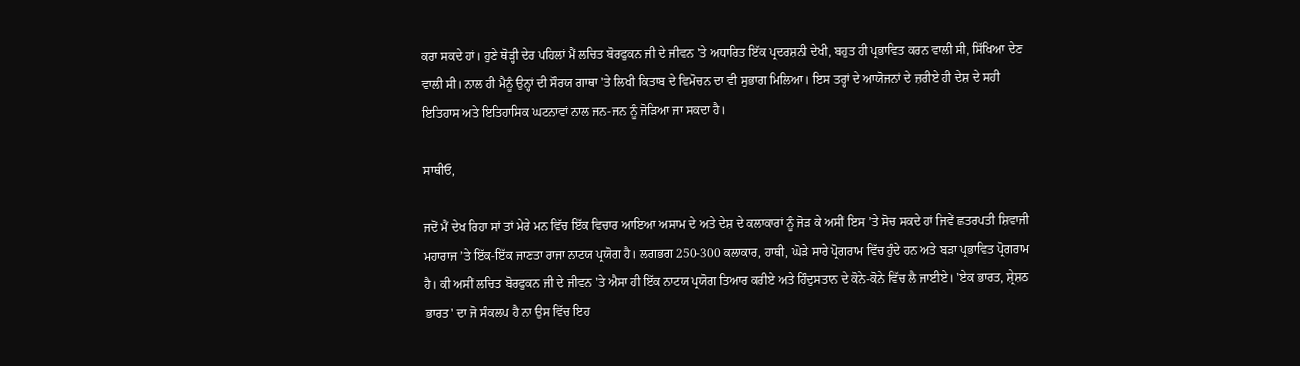ਕਰਾ ਸਕਦੇ ਹਾਂ। ਹੁਣੇ ਥੋੜ੍ਹੀ ਦੇਰ ਪਹਿਲਾਂ ਮੈਂ ਲਚਿਤ ਬੋਰਫੁਕਨ ਜੀ ਦੇ ਜੀਵਨ 'ਤੇ ਅਧਾਰਿਤ ਇੱਕ ਪ੍ਰਦਰਸ਼ਨੀ ਦੇਖੀ, ਬਹੁਤ ਹੀ ਪ੍ਰਭਾਵਿਤ ਕਰਨ ਵਾਲੀ ਸੀ, ਸਿੱਖਿਆ ਦੇਣ ਵਾਲੀ ਸੀ। ਨਾਲ ਹੀ ਮੈਨੂੰ ਉਨ੍ਹਾਂ ਦੀ ਸੌਰਯ ਗਾਥਾ 'ਤੇ ਲਿਖੀ ਕਿਤਾਬ ਦੇ ਵਿਮੋਚਨ ਦਾ ਵੀ ਸੁਭਾਗ ਮਿਲਿਆ। ਇਸ ਤਰ੍ਹਾਂ ਦੇ ਆਯੋਜਨਾਂ ਦੇ ਜ਼ਰੀਏ ਹੀ ਦੇਸ਼ ਦੇ ਸਹੀ ਇਤਿਹਾਸ ਅਤੇ ਇਤਿਹਾਸਿਕ ਘਟਨਾਵਾਂ ਨਾਲ ਜਨ-ਜਨ ਨੂੰ ਜੋੜਿਆ ਜਾ ਸਕਦਾ ਹੈ।

ਸਾਥੀਓ,

ਜਦੋਂ ਮੈਂ ਦੇਖ ਰਿਹਾ ਸਾਂ ਤਾਂ ਮੇਰੇ ਮਨ ਵਿੱਚ ਇੱਕ ਵਿਚਾਰ ਆਇਆ ਅਸਾਮ ਦੇ ਅਤੇ ਦੇਸ਼ ਦੇ ਕਲਾਕਾਰਾਂ ਨੂੰ ਜੋੜ ਕੇ ਅਸੀਂ ਇਸ ’ਤੇ ਸੋਚ ਸਕਦੇ ਹਾਂ ਜਿਵੇਂ ਛਤਰਪਤੀ ਸ਼ਿਵਾਜੀ ਮਹਾਰਾਜ ’ਤੇ ਇੱਕ-ਇੱਕ ਜਾਣਤਾ ਰਾਜਾ ਨਾਟਯ ਪ੍ਰਯੋਗ ਹੈ। ਲਗਭਗ 250-300 ਕਲਾਕਾਰ, ਹਾਥੀ, ਘੋੜੇ ਸਾਰੇ ਪ੍ਰੋਗਰਾਮ ਵਿੱਚ ਹੁੰਦੇ ਹਨ ਅਤੇ ਬੜਾ ਪ੍ਰਭਾਵਿਤ ਪ੍ਰੋਗਰਾਮ ਹੈ। ਕੀ ਅਸੀਂ ਲਚਿਤ ਬੋਰਫੁਕਨ ਜੀ ਦੇ ਜੀਵਨ 'ਤੇ ਐਸਾ ਹੀ ਇੱਕ ਨਾਟਯ ਪ੍ਰਯੋਗ ਤਿਆਰ ਕਰੀਏ ਅਤੇ ਹਿੰਦੁਸਤਾਨ ਦੇ ਕੋਨੇ-ਕੋਨੇ ਵਿੱਚ ਲੈ ਜਾਈਏ। 'ਏਕ ਭਾਰਤ, ਸ਼੍ਰੇਸ਼ਠ ਭਾਰਤ' ਦਾ ਜੋ ਸੰਕਲਪ ਹੈ ਨਾ ਉਸ ਵਿੱਚ ਇਹ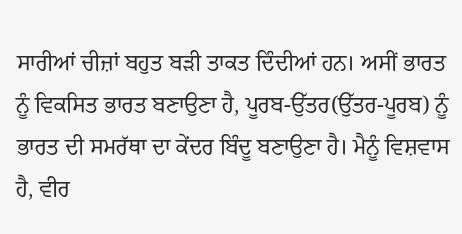ਸਾਰੀਆਂ ਚੀਜ਼ਾਂ ਬਹੁਤ ਬੜੀ ਤਾਕਤ ਦਿੰਦੀਆਂ ਹਨ। ਅਸੀਂ ਭਾਰਤ ਨੂੰ ਵਿਕਸਿਤ ਭਾਰਤ ਬਣਾਉਣਾ ਹੈ, ਪੂਰਬ-ਉੱਤਰ(ਉੱਤਰ-ਪੂਰਬ) ਨੂੰ ਭਾਰਤ ਦੀ ਸਮਰੱਥਾ ਦਾ ਕੇਂਦਰ ਬਿੰਦੂ ਬਣਾਉਣਾ ਹੈ। ਮੈਨੂੰ ਵਿਸ਼ਵਾਸ ਹੈ, ਵੀਰ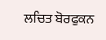ਲਚਿਤ ਬੋਰਫੁਕਨ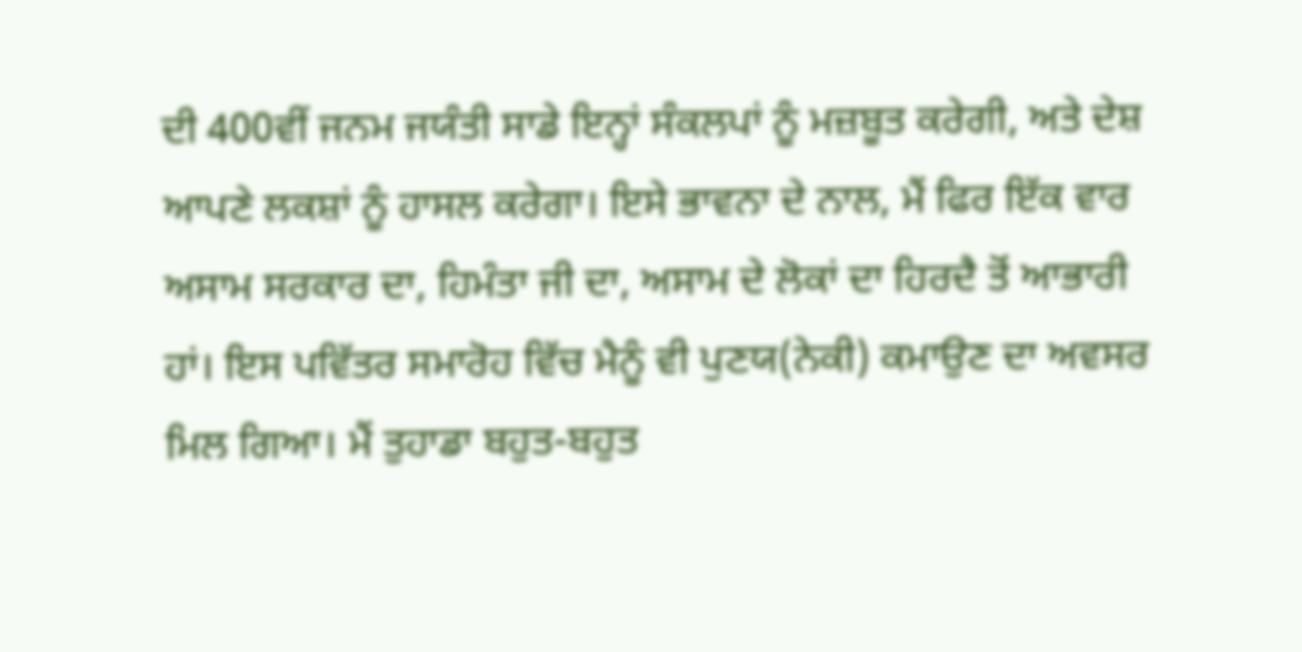ਦੀ 400ਵੀਂ ਜਨਮ ਜਯੰਤੀ ਸਾਡੇ ਇਨ੍ਹਾਂ ਸੰਕਲਪਾਂ ਨੂੰ ਮਜ਼ਬੂਤ ਕਰੇਗੀ, ਅਤੇ ਦੇਸ਼ ਆਪਣੇ ਲਕਸ਼ਾਂ ਨੂੰ ਹਾਸਲ ਕਰੇਗਾ। ਇਸੇ ਭਾਵਨਾ ਦੇ ਨਾਲ, ਮੈਂ ਫਿਰ ਇੱਕ ਵਾਰ ਅਸਾਮ ਸਰਕਾਰ ਦਾ, ਹਿਮੰਤਾ ਜੀ ਦਾ, ਅਸਾਮ ਦੇ ਲੋਕਾਂ ਦਾ ਹਿਰਦੈ ਤੋਂ ਆਭਾਰੀ ਹਾਂ। ਇਸ ਪਵਿੱਤਰ ਸਮਾਰੋਹ ਵਿੱਚ ਮੈਨੂੰ ਵੀ ਪੁਣਯ(ਨੇਕੀ) ਕਮਾਉਣ ਦਾ ਅਵਸਰ ਮਿਲ ਗਿਆ। ਮੈਂ ਤੁਹਾਡਾ ਬਹੁਤ-ਬਹੁਤ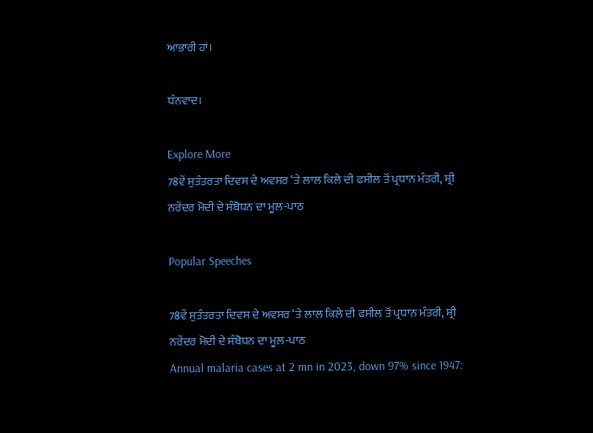ਆਭਾਰੀ ਹਾਂ।

ਧੰਨਵਾਦ।

Explore More
78ਵੇਂ ਸੁਤੰਤਰਤਾ ਦਿਵਸ ਦੇ ਅਵਸਰ ‘ਤੇ ਲਾਲ ਕਿਲੇ ਦੀ ਫਸੀਲ ਤੋਂ ਪ੍ਰਧਾਨ ਮੰਤਰੀ, ਸ਼੍ਰੀ ਨਰੇਂਦਰ ਮੋਦੀ ਦੇ ਸੰਬੋਧਨ ਦਾ ਮੂਲ-ਪਾਠ

Popular Speeches

78ਵੇਂ ਸੁਤੰਤਰਤਾ ਦਿਵਸ ਦੇ ਅਵਸਰ ‘ਤੇ ਲਾਲ ਕਿਲੇ ਦੀ ਫਸੀਲ ਤੋਂ ਪ੍ਰਧਾਨ ਮੰਤਰੀ, ਸ਼੍ਰੀ ਨਰੇਂਦਰ ਮੋਦੀ ਦੇ ਸੰਬੋਧਨ ਦਾ ਮੂਲ-ਪਾਠ
Annual malaria cases at 2 mn in 2023, down 97% since 1947: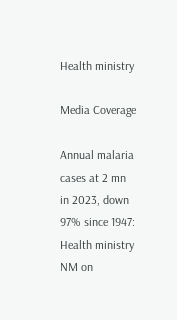Health ministry

Media Coverage

Annual malaria cases at 2 mn in 2023, down 97% since 1947: Health ministry
NM on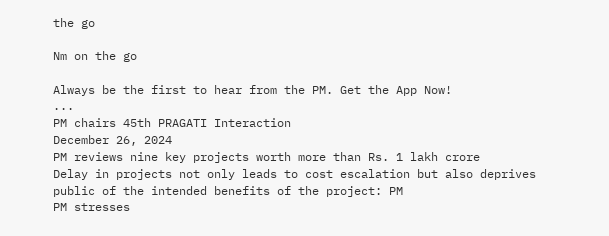the go

Nm on the go

Always be the first to hear from the PM. Get the App Now!
...
PM chairs 45th PRAGATI Interaction
December 26, 2024
PM reviews nine key projects worth more than Rs. 1 lakh crore
Delay in projects not only leads to cost escalation but also deprives public of the intended benefits of the project: PM
PM stresses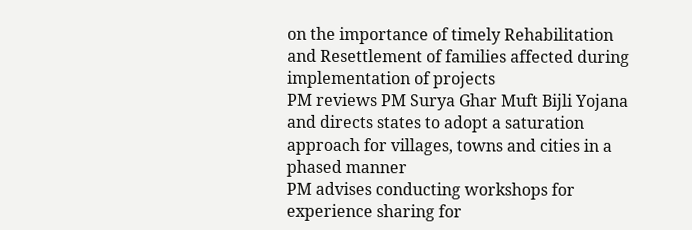on the importance of timely Rehabilitation and Resettlement of families affected during implementation of projects
PM reviews PM Surya Ghar Muft Bijli Yojana and directs states to adopt a saturation approach for villages, towns and cities in a phased manner
PM advises conducting workshops for experience sharing for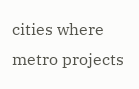cities where metro projects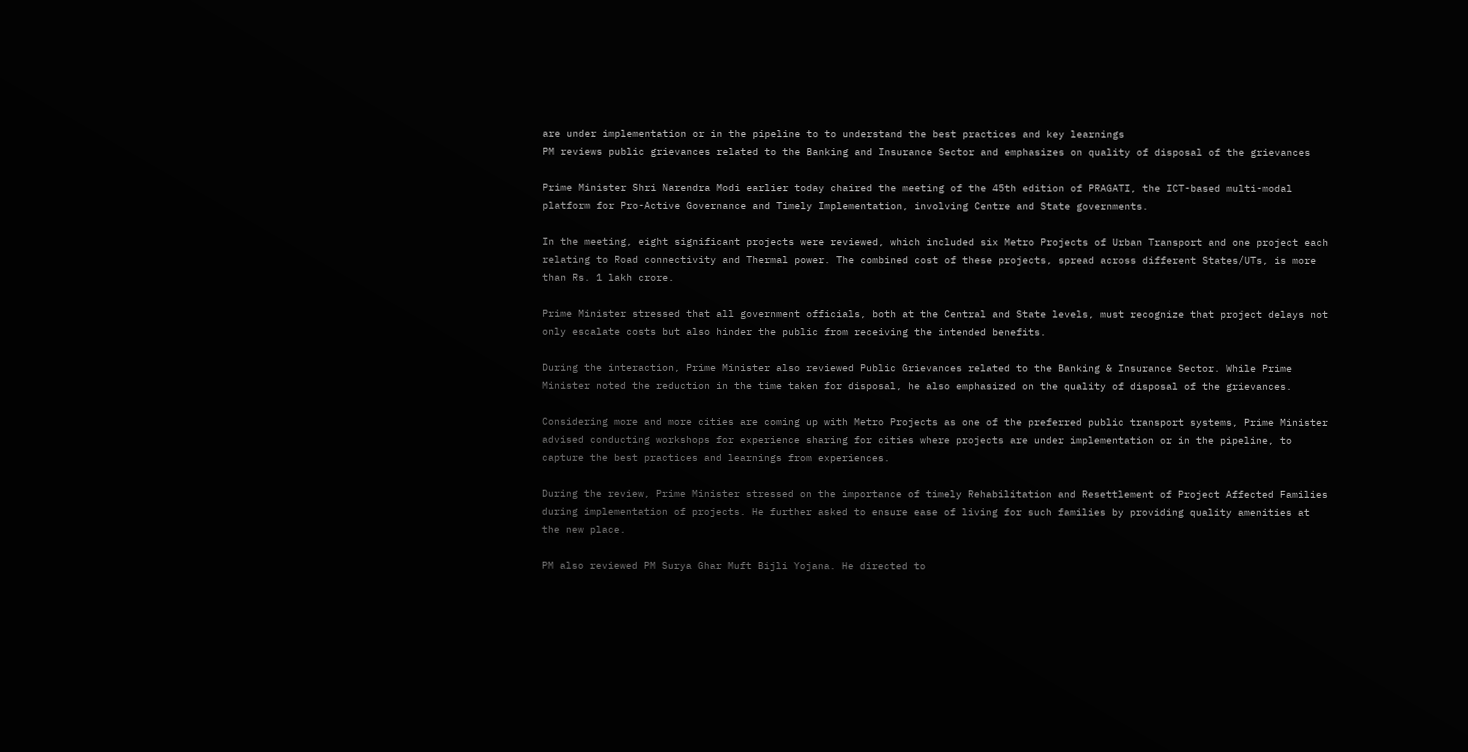are under implementation or in the pipeline to to understand the best practices and key learnings
PM reviews public grievances related to the Banking and Insurance Sector and emphasizes on quality of disposal of the grievances

Prime Minister Shri Narendra Modi earlier today chaired the meeting of the 45th edition of PRAGATI, the ICT-based multi-modal platform for Pro-Active Governance and Timely Implementation, involving Centre and State governments.

In the meeting, eight significant projects were reviewed, which included six Metro Projects of Urban Transport and one project each relating to Road connectivity and Thermal power. The combined cost of these projects, spread across different States/UTs, is more than Rs. 1 lakh crore.

Prime Minister stressed that all government officials, both at the Central and State levels, must recognize that project delays not only escalate costs but also hinder the public from receiving the intended benefits.

During the interaction, Prime Minister also reviewed Public Grievances related to the Banking & Insurance Sector. While Prime Minister noted the reduction in the time taken for disposal, he also emphasized on the quality of disposal of the grievances.

Considering more and more cities are coming up with Metro Projects as one of the preferred public transport systems, Prime Minister advised conducting workshops for experience sharing for cities where projects are under implementation or in the pipeline, to capture the best practices and learnings from experiences.

During the review, Prime Minister stressed on the importance of timely Rehabilitation and Resettlement of Project Affected Families during implementation of projects. He further asked to ensure ease of living for such families by providing quality amenities at the new place.

PM also reviewed PM Surya Ghar Muft Bijli Yojana. He directed to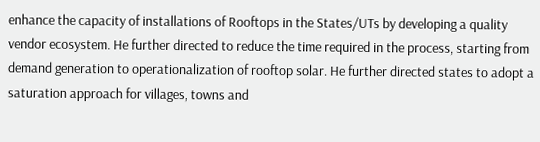enhance the capacity of installations of Rooftops in the States/UTs by developing a quality vendor ecosystem. He further directed to reduce the time required in the process, starting from demand generation to operationalization of rooftop solar. He further directed states to adopt a saturation approach for villages, towns and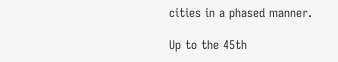cities in a phased manner.

Up to the 45th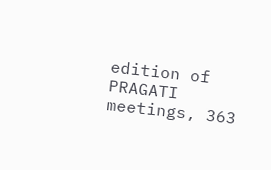edition of PRAGATI meetings, 363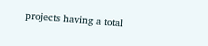projects having a total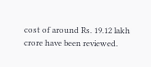cost of around Rs. 19.12 lakh crore have been reviewed.